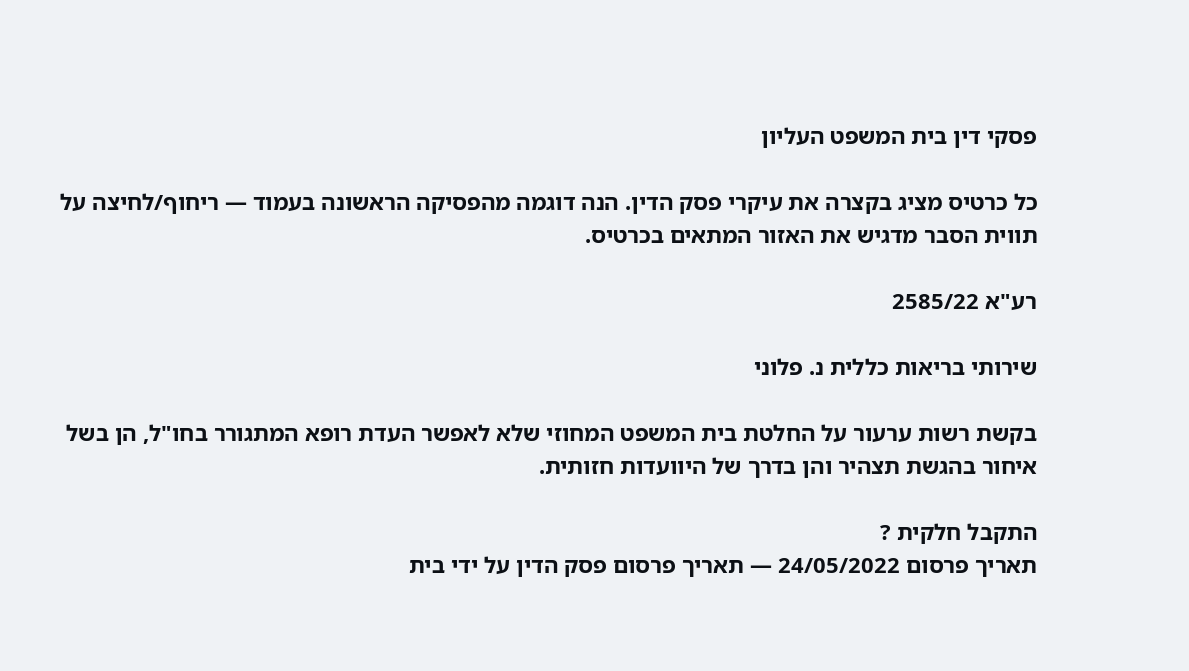פסקי דין בית המשפט העליון

כל כרטיס מציג בקצרה את עיקרי פסק הדין. הנה דוגמה מהפסיקה הראשונה בעמוד — ריחוף/לחיצה על תווית הסבר מדגיש את האזור המתאים בכרטיס.

רע"א 2585/22

שירותי בריאות כללית נ. פלוני

בקשת רשות ערעור על החלטת בית המשפט המחוזי שלא לאפשר העדת רופא המתגורר בחו"ל, הן בשל איחור בהגשת תצהיר והן בדרך של היוועדות חזותית.

התקבל חלקית ?
תאריך פרסום 24/05/2022 — תאריך פרסום פסק הדין על ידי בית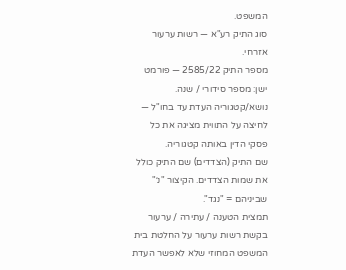המשפט.
סוג התיק רע"א — רשות ערעור אזרחי.
מספר התיק 2585/22 — פורמט ישן: מספר סידורי / שנה.
נושא/קטגוריה העדת עד בחו"ל — לחיצה על התווית מציגה את כל פסקי הדין באותה קטגוריה.
שם התיק (הצדדים) שם התיק כולל את שמות הצדדים. הקיצור "נ׳" שביניהם = "נגד".
תמצית הטענה / עתירה / ערעור בקשת רשות ערעור על החלטת בית המשפט המחוזי שלא לאפשר העדת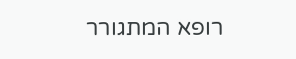רופא המתגורר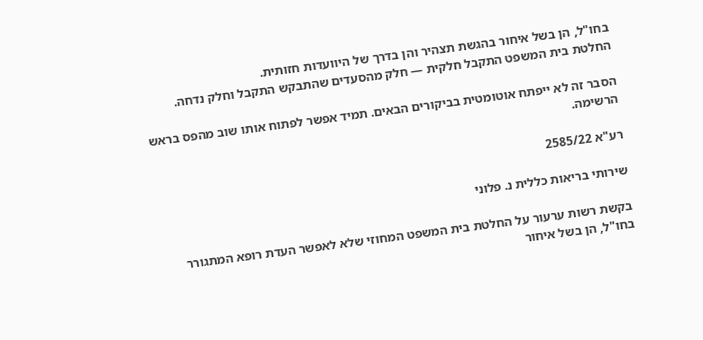בחו"ל, הן בשל איחור בהגשת תצהיר והן בדרך של היוועדות חזותית.
החלטת בית המשפט התקבל חלקית — חלק מהסעדים שהתבקש התקבל וחלק נדחה.

הסבר זה לא ייפתח אוטומטית בביקורים הבאים. תמיד אפשר לפתוח אותו שוב מהפס בראש הרשימה.

רע"א 2585/22

שירותי בריאות כללית נ. פלוני

בקשת רשות ערעור על החלטת בית המשפט המחוזי שלא לאפשר העדת רופא המתגורר בחו"ל, הן בשל איחור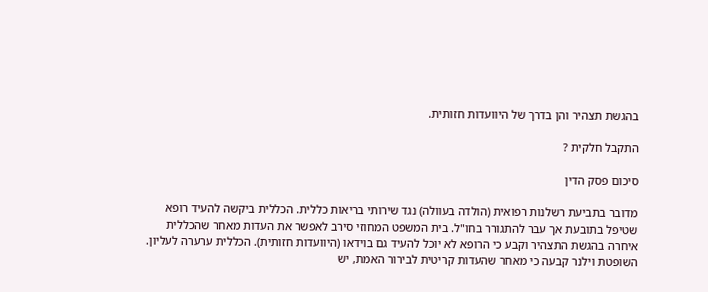בהגשת תצהיר והן בדרך של היוועדות חזותית.

התקבל חלקית ?

סיכום פסק הדין

מדובר בתביעת רשלנות רפואית (הולדה בעוולה) נגד שירותי בריאות כללית. הכללית ביקשה להעיד רופא שטיפל בתובעת אך עבר להתגורר בחו"ל. בית המשפט המחוזי סירב לאפשר את העדות מאחר שהכללית איחרה בהגשת התצהיר וקבע כי הרופא לא יוכל להעיד גם בוידאו (היוועדות חזותית). הכללית ערערה לעליון. השופטת וילנר קבעה כי מאחר שהעדות קריטית לבירור האמת, יש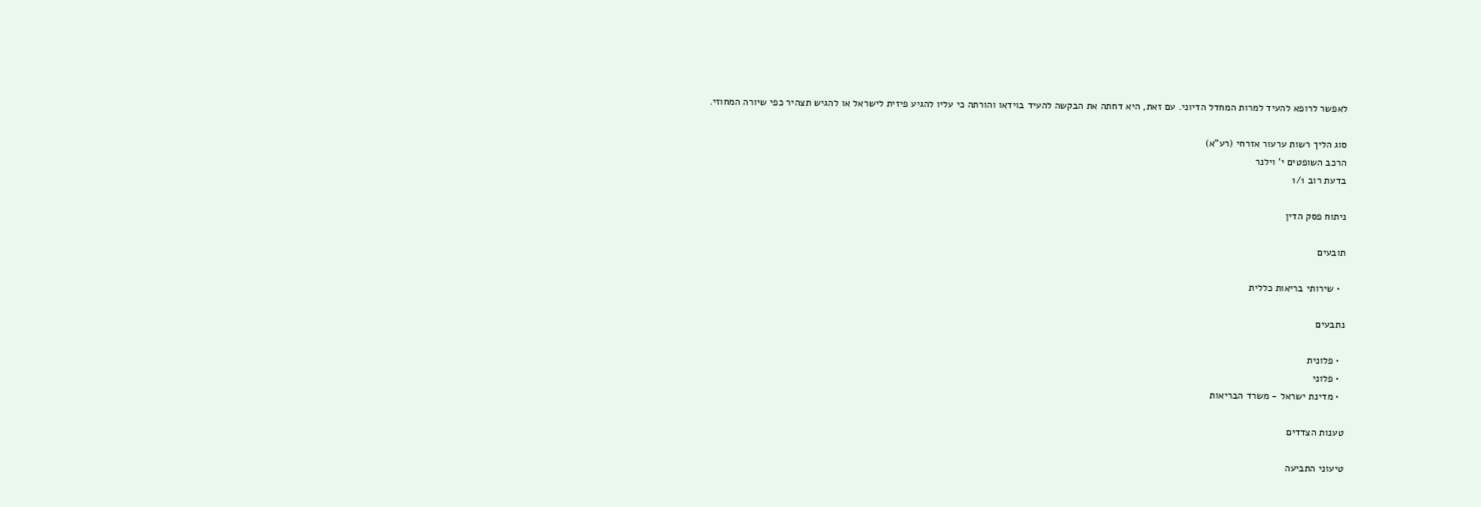לאפשר לרופא להעיד למרות המחדל הדיוני. עם זאת, היא דחתה את הבקשה להעיד בוידאו והורתה כי עליו להגיע פיזית לישראל או להגיש תצהיר כפי שיורה המחוזי.

סוג הליך רשות ערעור אזרחי (רע"א)
הרכב השופטים י' וילנר
בדעת רוב 1/1

ניתוח פסק הדין

תובעים

  • שירותי בריאות כללית

נתבעים

  • פלונית
  • פלוני
  • מדינת ישראל - משרד הבריאות

טענות הצדדים

טיעוני התביעה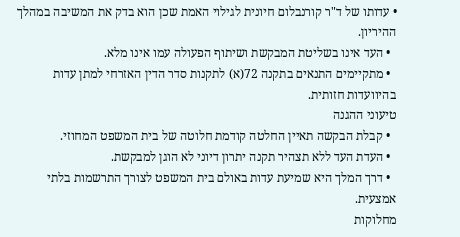• עדותו של ד"ר קורנבלום חיונית לגילוי האמת שכן הוא בדק את המשיבה במהלך ההיריון.
  • העד אינו בשליטת המבקשת ושיתוף הפעולה עמו אינו מלא.
  • מתקיימים התנאים בתקנה 72(א) לתקנות סדר הדין האזרחי למתן עדות בהיוועדות חזותית.
טיעוני ההגנה
  • קבלת הבקשה תאיין החלטה קודמת חלוטה של בית המשפט המחוזי.
  • העדת העד ללא תצהיר תקנה יתרון דיוני לא הוגן למבקשת.
  • דרך המלך היא שמיעת עדות באולם בית המשפט לצורך התרשמות בלתי אמצעית.
מחלוקות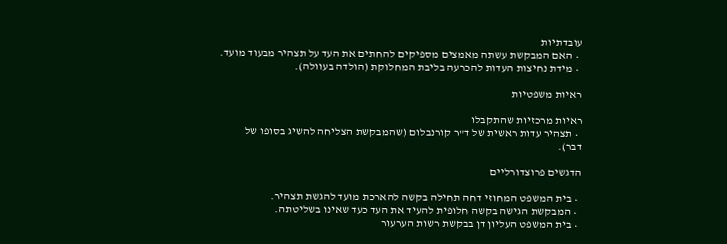עובדתיות
  • האם המבקשת עשתה מאמצים מספיקים להחתים את העד על תצהיר מבעוד מועד.
  • מידת נחיצות העדות להכרעה בליבת המחלוקת (הולדה בעוולה).

ראיות משפטיות

ראיות מרכזיות שהתקבלו
  • תצהיר עדות ראשית של ד"ר קורנבלום (שהמבקשת הצליחה להשיג בסופו של דבר).

הדגשים פרוצדורליים

  • בית המשפט המחוזי דחה תחילה בקשה להארכת מועד להגשת תצהיר.
  • המבקשת הגישה בקשה חלופית להעיד את העד כעד שאינו בשליטתה.
  • בית המשפט העליון דן בבקשת רשות הערעור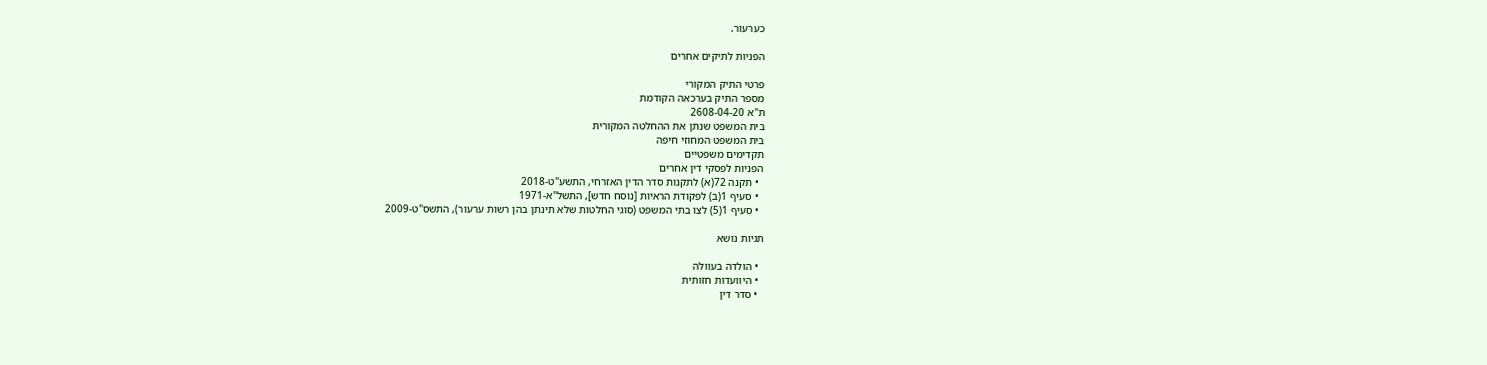כערעור.

הפניות לתיקים אחרים

פרטי התיק המקורי
מספר התיק בערכאה הקודמת
ת"א 2608-04-20
בית המשפט שנתן את ההחלטה המקורית
בית המשפט המחוזי חיפה
תקדימים משפטיים
הפניות לפסקי דין אחרים
  • תקנה 72(א) לתקנות סדר הדין האזרחי, התשע"ט-2018
  • סעיף 1(ב) לפקודת הראיות [נוסח חדש], התשל"א-1971
  • סעיף 1(5) לצו בתי המשפט (סוגי החלטות שלא תינתן בהן רשות ערעור), התשס"ט-2009

תגיות נושא

  • הולדה בעוולה
  • היוועדות חזותית
  • סדר דין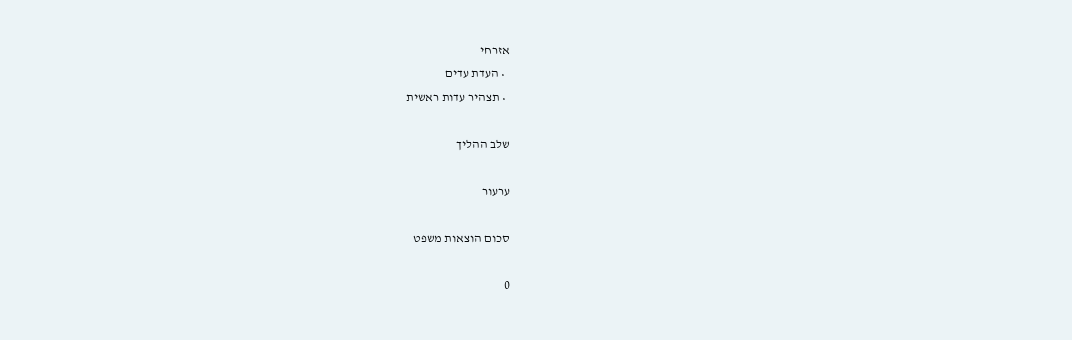אזרחי
  • העדת עדים
  • תצהיר עדות ראשית

שלב ההליך

ערעור

סכום הוצאות משפט

0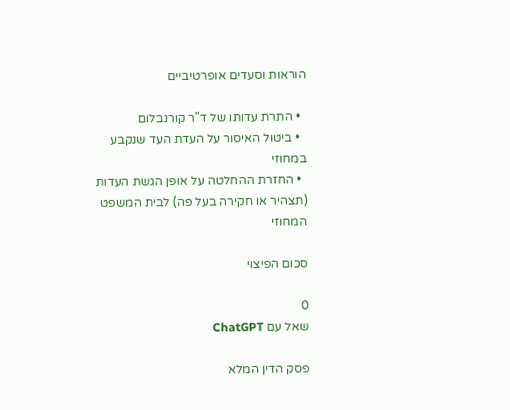הוראות וסעדים אופרטיביים

  • התרת עדותו של ד"ר קורנבלום
  • ביטול האיסור על העדת העד שנקבע במחוזי
  • החזרת ההחלטה על אופן הגשת העדות (תצהיר או חקירה בעל פה) לבית המשפט המחוזי

סכום הפיצוי

0
שאל עם ChatGPT

פסק הדין המלא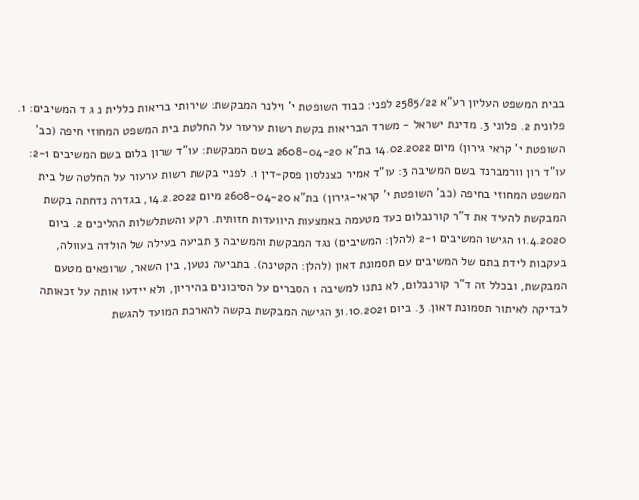בבית המשפט העליון רע"א 2585/22 לפני: כבוד השופטת י' וילנר המבקשת: שירותי בריאות כללית נ ג ד המשיבים: 1. פלונית 2. פלוני 3. מדינת ישראל - משרד הבריאות בקשת רשות ערעור על החלטת בית המשפט המחוזי חיפה (כב' השופטת י' קראי גירון) מיום 14.02.2022 בת"א 2608-04-20 בשם המבקשת: עו"ד שרון בלום בשם המשיבים 2-1: עו"ד רון וורמברנד בשם המשיבה 3: עו"ד אמיר כצנלסון פסק-דין 1. לפניי בקשת רשות ערעור על החלטה של בית המשפט המחוזי בחיפה (כב' השופטת י' קראי-גירון) בת"א 2608-04-20 מיום 14.2.2022, בגדרה נדחתה בקשת המבקשת להעיד את ד"ר קורנבלום כעד מטעמה באמצעות היוועדות חזותית. רקע והשתלשלות ההליכים 2. ביום 11.4.2020 הגישו המשיבים 2-1 (להלן: המשיבים) נגד המבקשת והמשיבה 3 תביעה בעילה של הולדה בעוולה, בעקבות לידת בתם של המשיבים עם תסמונת דאון (להלן: הקטינה). בתביעה נטען, בין השאר, שרופאים מטעם המבקשת, ובכלל זה ד"ר קורנבלום, לא נתנו למשיבה 1 הסברים על הסיכונים בהיריון, ולא יידעו אותה על זכאותה לבדיקה לאיתור תסמונת דאון. 3. ביום 31.10.2021 הגישה המבקשת בקשה להארכת המועד להגשת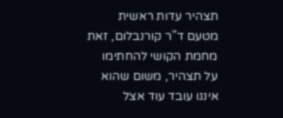תצהיר עדות ראשית מטעם ד"ר קורנבלום, זאת מחמת הקושי להחתימו על תצהיר, משום שהוא איננו עובד עוד אצל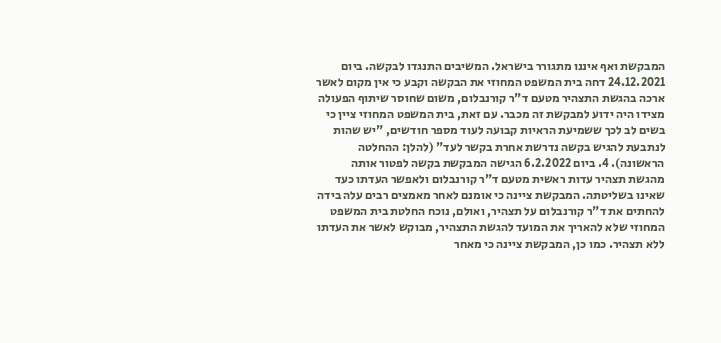המבקשת ואף איננו מתגורר בישראל. המשיבים התנגדו לבקשה. ביום 24.12.2021 דחה בית המשפט המחוזי את הבקשה וקבע כי אין מקום לאשר ארכה בהגשת התצהיר מטעם ד"ר קורנבלום, משום שחוסר שיתוף הפעולה מצידו היה ידוע למבקשת זה מכבר. עם זאת, בית המשפט המחוזי ציין כי בשים לב לכך ששמיעת הראיות קבועה לעוד מספר חודשים, "יש שהות לנתבעת להגיש בקשה נדרשת אחרת בקשר לעד" (להלן: ההחלטה הראשונה). 4. ביום 6.2.2022 הגישה המבקשת בקשה לפטור אותה מהגשת תצהיר עדות ראשית מטעם ד"ר קורנבלום ולאפשר העדתו כעד שאינו בשליטתה. המבקשת ציינה כי אומנם לאחר מאמצים רבים עלה בידה להחתים את ד"ר קורנבלום על תצהיר, ואולם, נוכח החלטת בית המשפט המחוזי שלא להאריך את המועד להגשת התצהיר, מבוקש לאשר את העדתו ללא תצהיר. כמו כן, המבקשת ציינה כי מאחר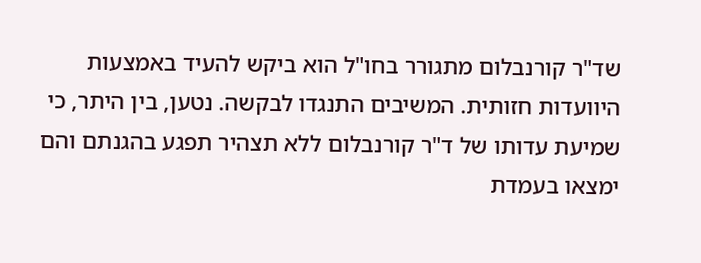שד"ר קורנבלום מתגורר בחו"ל הוא ביקש להעיד באמצעות היוועדות חזותית. המשיבים התנגדו לבקשה. נטען, בין היתר, כי שמיעת עדותו של ד"ר קורנבלום ללא תצהיר תפגע בהגנתם והם ימצאו בעמדת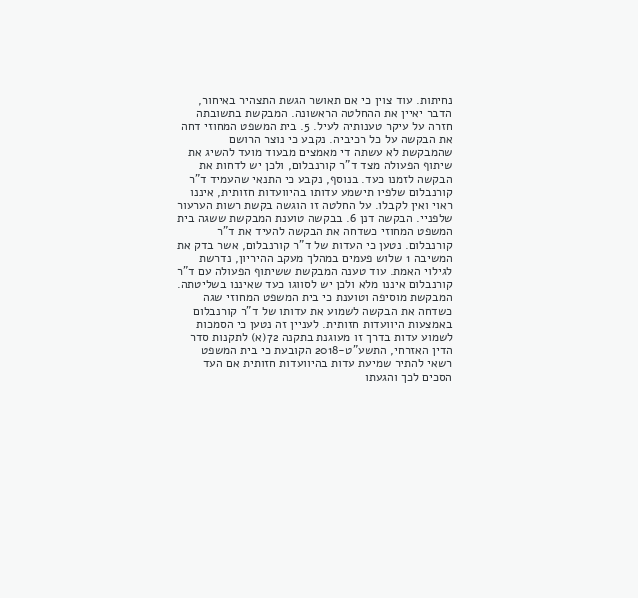נחיתות. עוד צוין כי אם תאושר הגשת התצהיר באיחור, הדבר יאיין את ההחלטה הראשונה. המבקשת בתשובתה חזרה על עיקר טענותיה לעיל. 5. בית המשפט המחוזי דחה את הבקשה על כל רכיביה. נקבע כי נוצר הרושם שהמבקשת לא עשתה די מאמצים מבעוד מועד להשיג את שיתוף הפעולה מצד ד"ר קורנבלום, ולכן יש לדחות את הבקשה לזמנו כעד. בנוסף, נקבע כי התנאי שהעמיד ד"ר קורנבלום שלפיו תישמע עדותו בהיוועדות חזותית, איננו ראוי ואין לקבלו. על החלטה זו הוגשה בקשת רשות הערעור שלפניי. הבקשה דנן 6. בבקשה טוענת המבקשת ששגה בית המשפט המחוזי כשדחה את הבקשה להעיד את ד"ר קורנבלום. נטען כי העדות של ד"ר קורנבלום, אשר בדק את המשיבה 1 שלוש פעמים במהלך מעקב ההיריון, נדרשת לגילוי האמת. עוד טענה המבקשת ששיתוף הפעולה עם ד"ר קורנבלום איננו מלא ולכן יש לסווגו כעד שאיננו בשליטתה. המבקשת מוסיפה וטוענת כי בית המשפט המחוזי שגה כשדחה את הבקשה לשמוע את עדותו של ד"ר קורנבלום באמצעות היוועדות חזותית. לעניין זה נטען כי הסמכות לשמוע עדות בדרך זו מעוגנת בתקנה 72(א) לתקנות סדר הדין האזרחי, התשע"ט-2018 הקובעת כי בית המשפט רשאי להתיר שמיעת עדות בהיוועדות חזותית אם העד הסכים לכך והגעתו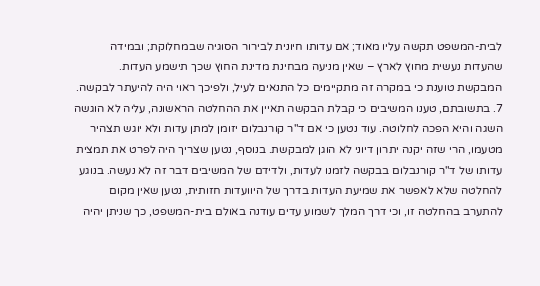לבית-המשפט תקשה עליו מאוד; אם עדותו חיונית לבירור הסוגיה שבמחלוקת; ובמידה שהעדות נעשית מחוץ לארץ – שאין מניעה מבחינת מדינת החוץ שכך תישמע העדות. המבקשת טוענת כי במקרה זה מתקיימים כל התנאים לעיל, ולפיכך ראוי היה להיעתר לבקשה. 7. בתשובתם, טענו המשיבים כי קבלת הבקשה תאיין את ההחלטה הראשונה, עליה לא הוגשה השגה והיא הפכה לחלוטה. עוד נטען כי אם ד"ר קורנבלום יזומן למתן עדות ולא יוגש תצהיר מטעמו, הרי שזה יקנה יתרון דיוני לא הוגן למבקשת. בנוסף, נטען שצריך היה לפרט את תמצית עדותו של ד"ר קורנבלום בבקשה לזמנו לעדות, ולדידם של המשיבים דבר זה לא נעשה. בנוגע להחלטה שלא לאפשר את שמיעת העדות בדרך של היוועדות חזותית, נטען שאין מקום להתערב בהחלטה זו, וכי דרך המלך לשמוע עדים עודנה באולם בית-המשפט, כך שניתן יהיה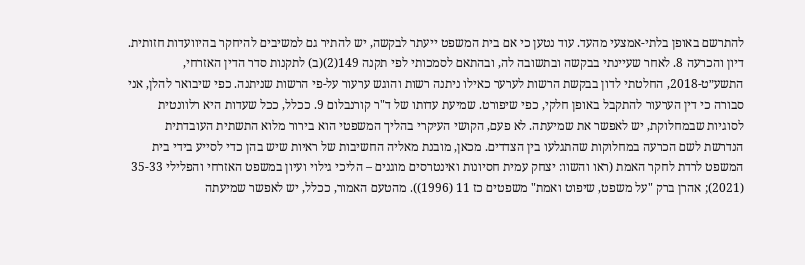להתרשם באופן בלתי-אמצעי מהעד. עוד נטען כי אם בית המשפט ייעתר לבקשה, יש להתיר גם למשיבים להיחקר בהיוועדות חזותית. דיון והכרעה 8. לאחר שעיינתי בבקשה ובתשובה לה, ובהתאם לסמכותי לפי תקנה 149(2)(ב) לתקנות סדר הדין האזרחי, התשע״ט-2018, החלטתי לדון בבקשת הרשות לערער כאילו ניתנה רשות והוגש ערעור על-פי הרשות שניתנה. כפי שיבואר להלן, אני סבורה כי דין הערעור להתקבל באופן חלקי, כפי שיפורט. שמיעת עדותו של ד"ר קורנבלום 9. ככלל, ככל שעדות היא רלוונטית לסוגיות שבמחלוקת, יש לאפשר את שמיעתה. לא פעם, הקושי העיקרי בהליך המשפטי הוא בירור מלוא התשתית העובדתית הנדרשת לשם הכרעה במחלוקות שהתגלעו בין הצדדים. מכאן, מובנת מאליה החשיבות של ראיות שיש בהן כדי לסייע בידי בית המשפט לרדת לחקר האמת (ראו והשוו: יצחק עמית חסיונות ואינטרסים מוגנים – הליכי גילוי ועיון במשפט האזרחי והפלילי 35-33 (2021); אהרן ברק "על משפט, שיפוט ואמת" משפטים כז 11 (1996)). מהטעם האמור, ככלל, יש לאפשר שמיעתה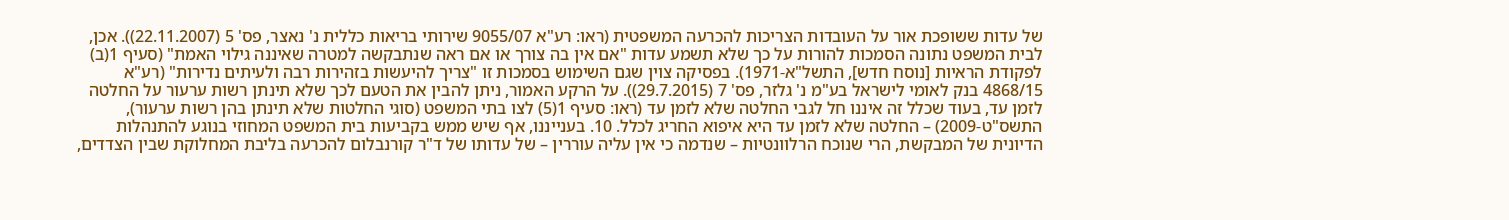של עדות ששופכת אור על העובדות הצריכות להכרעה המשפטית (ראו: רע"א 9055/07 שירותי בריאות כללית נ' נאצר, פס' 5 (22.11.2007)). אכן, לבית המשפט נתונה הסמכות להורות על כך שלא תשמע עדות "אם אין בה צורך או אם ראה שנתבקשה למטרה שאיננה גילוי האמת" (סעיף 1(ב) לפקודת הראיות [נוסח חדש], התשל"א-1971). בפסיקה צוין שגם השימוש בסמכות זו "צריך להיעשות בזהירות רבה ולעיתים נדירות" (רע"א 4868/15 בנק לאומי לישראל בע"מ נ' גלזר, פס' 7 (29.7.2015)). על הרקע האמור, ניתן להבין את הטעם לכך שלא תינתן רשות ערעור על החלטה לזמן עד, בעוד שכלל זה איננו חל לגבי החלטה שלא לזמן עד (ראו: סעיף 1(5) לצו בתי המשפט (סוגי החלטות שלא תינתן בהן רשות ערעור), התשס"ט-2009) – החלטה שלא לזמן עד היא איפוא החריג לכלל. 10. בענייננו, אף שיש ממש בקביעות בית המשפט המחוזי בנוגע להתנהלות הדיונית של המבקשת, הרי שנוכח הרלוונטיות – שנדמה כי אין עליה עוררין – של עדותו של ד"ר קורנבלום להכרעה בליבת המחלוקת שבין הצדדים,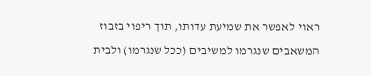ראוי לאפשר את שמיעת עדותו, תוך ריפוי בזבוז המשאבים שנגרמו למשיבים (ככל שנגרמו) ולבית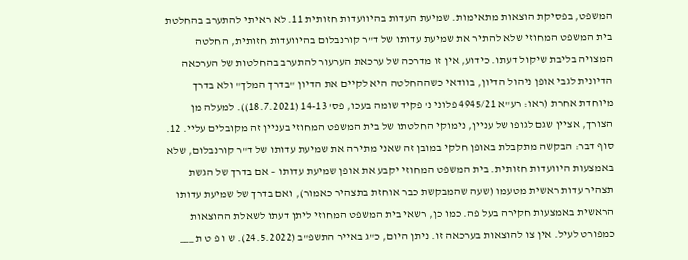המשפט, בפסיקת הוצאות מתאימות. שמיעת העדות בהיוועדות חזותית 11. לא ראיתי להתערב בהחלטת בית המשפט המחוזי שלא להתיר את שמיעת עדותו של ד"ר קורנבלום בהיוועדות חזותית, החלטה המצויה בליבת שיקול דעתו. כידוע, אין זו מדרכה של ערכאת הערעור להתערב בהחלטות של הערכאה הדיונית לגבי אופן ניהול הדיון, בוודאי כשההחלטה היא לקיים את הדיון "בדרך המלך" ולא בדרך מיוחדת אחרת (ראו: רע"א 4945/21 פלוני נ' פקיד שומה בעכו, פס' 14-13 (18.7.2021)). למעלה מן הצורך, אציין שגם לגופו של עניין, נימוקי החלטתו של בית המשפט המחוזי בעניין זה מקובלים עליי. 12. סוף דבר: הבקשה מתקבלת באופן חלקי במובן זה שאני מתירה את שמיעת עדותו של ד"ר קורנבלום, שלא באמצעות היוועדות חזותית. בית המשפט המחוזי יקבע את אופן שמיעת עדותו – אם בדרך של הגשת תצהיר עדות ראשית מטעמו (שעה שהמבקשת כבר אוחזת בתצהיר כאמור), ואם בדרך של שמיעת עדותו הראשית באמצעות חקירה בעל פה. כמו כן, רשאי בית המשפט המחוזי ליתן דעתו לשאלת ההוצאות כמפורט לעיל. אין צו להוצאות בערכאה זו. ניתן היום, כ"ג באייר התשפ"ב (24.5.2022). ש ו פ ט ת ___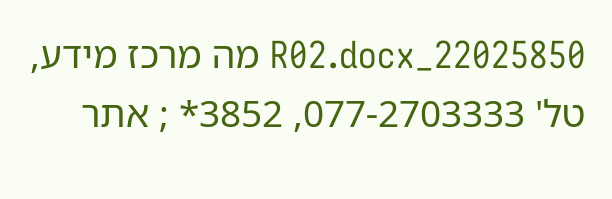22025850_R02.docx מה מרכז מידע, טל' 077-2703333, 3852* ; אתר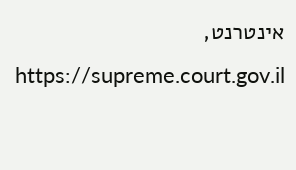אינטרנט, https://supreme.court.gov.il